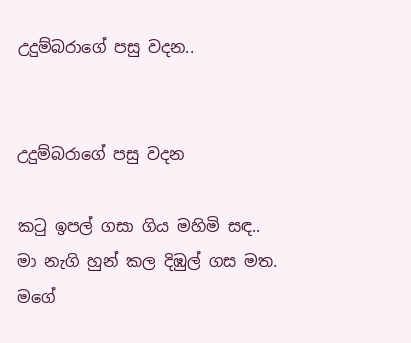උදුම්බරාගේ පසු වදන..


උදුම්බරාගේ පසු වදන

කටු ඉපල් ගසා ගිය මහිමි සඳ..
මා නැගි හුන් කල දිඹුල් ගස මත.
මගේ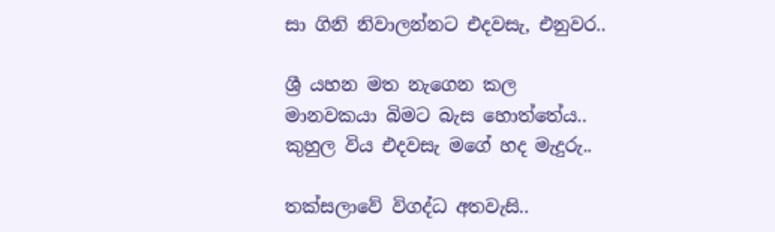සා ගිනි නිවාලන්නට එදවසැ, එනුවර..

ශ්‍රී යහන මත නැගෙන කල
මානවකයා බිමට බැස හොත්තේය..
කුහුල විය එදවසැ මගේ හද මැදුරු..

තක්සලාවේ විගද්ධ අතවැසි..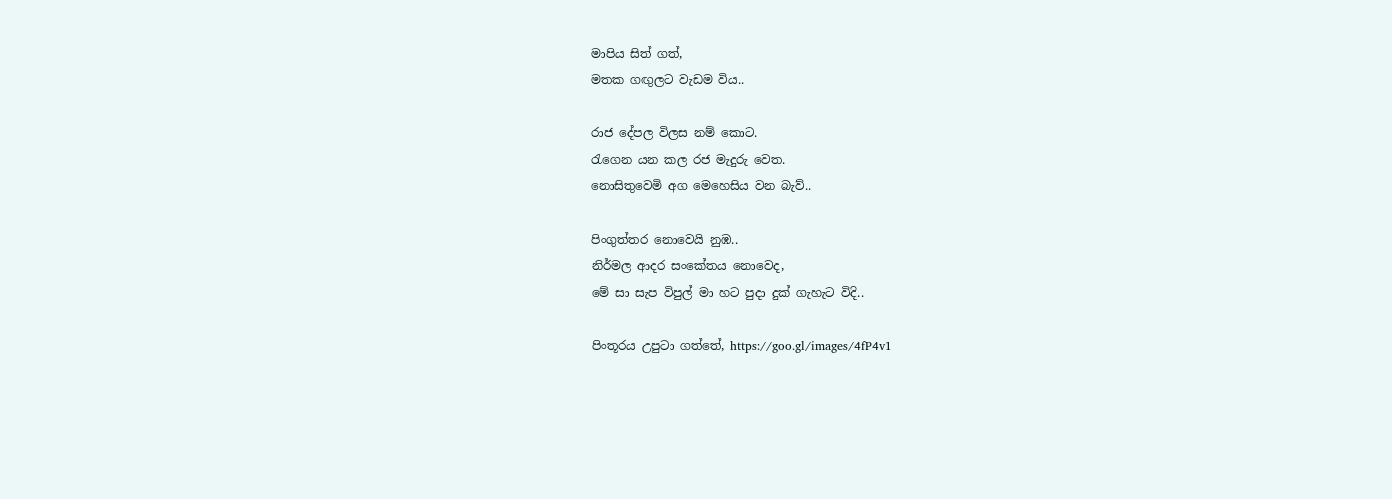මාපිය සිත් ගත්,
මතක ගඟුලට වැඩම විය..

රාජ දේපල විලස නම් කොට.
රැගෙන යන කල රජ මැදුරු වෙත.
නොසිතුවෙමි අග මෙහෙසිය වන බැව්..

පිංගුත්තර නොවෙයි නුඹ..
නිර්මල ආදර සංකේතය නොවෙද,
මේ සා සැප විපුල් මා හට පුදා දුක් ගැහැට විදි..

පිංතූරය උපුටා ගත්තේ, https://goo.gl/images/4fP4v1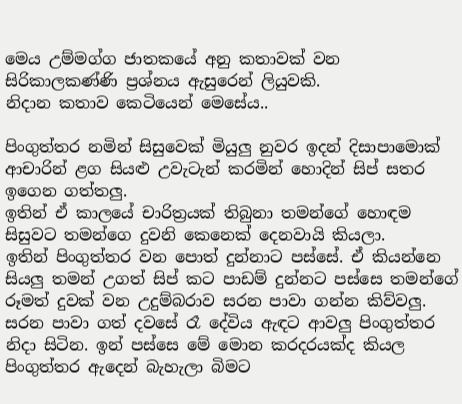මෙය උම්මග්ග ජාතකයේ අනු කතාවක් වන සිරිකාලකණ්ණි ප්‍රශ්නය ඇසුරෙන් ලියුවකි.
නිදාන කතාව කෙටියෙන් මෙසේය..

පිංගුත්තර නමින් සිසුවෙක් මියුලු නුවර ඉදන් දිසාපාමොක් ආචාරින් ළග සියළු උවැටැන් කරමින් හොදින් සිප් සතර ඉගෙන ගත්තලු.
ඉතින් ඒ කාලයේ චාරිත්‍රයක් තිබුනා තමන්ගේ හොඳම සිසුවට තමන්ගෙ දුවනි කෙනෙක් දෙනවායි කියලා.
ඉතින් පිංගුත්‍තර වන පොත් දුන්නාට පස්සේ. ඒ කියන්නෙ සියලු තමන් උගත් සිප් කට පාඩම් දුන්නට පස්සෙ තමන්ගේ රූමත් දුවක් වන උදුම්බරාව සරන පාවා ගන්න කිව්වලු.
සරන පාවා ගත් දවසේ රෑ දේවිය ඇඳට ආවලු පිංගුත්තර නිදා සිටින. ඉන් පස්සෙ මේ මොන කරදරයක්ද කියල පිංගුත්තර ඇදෙන් බැහැලා බිමට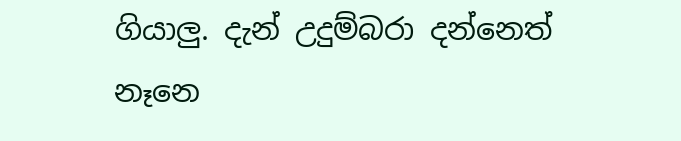ගියාලු. දැන් උදුම්බරා දන්නෙත් නෑනෙ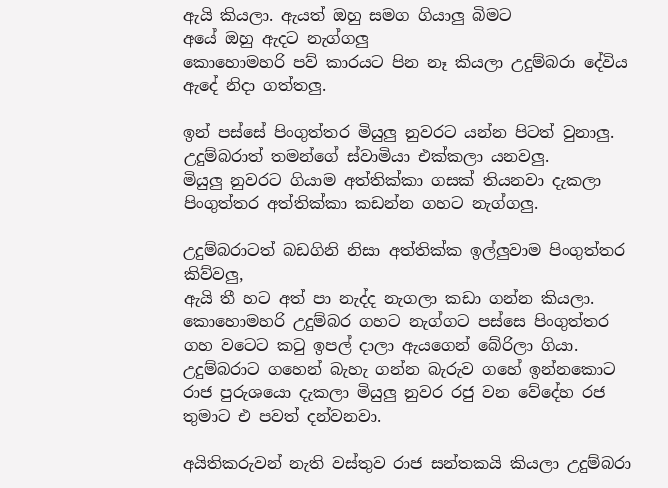ඇයි කියලා. ඇයත් ඔහු සමග ගියාලු බිමට
අයේ ඔහු ඇදට නැග්ගලු
කොහොමහරි පව් කාරයට පින නෑ කියලා උදුම්බරා දේවිය ඇදේ නිදා ගත්තලු.

ඉන් පස්සේ පිංගුත්තර මියුලු නුවරට යන්න පිටත් වුනාලු.
උදුම්බරාත් තමන්ගේ ස්වාමියා එක්කලා යනවලු.
මියුලු නුවරට ගියාම අත්තික්කා ගසක් තියනවා දැකලා පිංගුත්තර අත්තික්කා කඩන්න ගහට නැග්ගලු.

උදුම්බරාටත් බඩගිනි නිසා අත්තික්ක ඉල්ලුවාම පිංගුත්තර කිව්වලු,
ඇයි තී හට අත් පා නැද්ද නැගලා කඩා ගන්න කියලා.
කොහොමහරි උදුම්බර ගහට නැග්ගට පස්සෙ පිංගුත්තර ගහ වටෙට කටු ඉපල් දාලා ඇයගෙන් බේරිලා ගියා.
උදුම්බරාට ගහෙන් බැහැ ගන්න බැරුව ගහේ ඉන්නකොට රාජ පුරුශයො දැකලා මියුලු නුවර රජු වන වේදේහ රජ තුමාට එ පවත් දන්වනවා.

අයිතිකරුවන් නැති වස්තුව රාජ සන්තකයි කියලා උදුම්බරා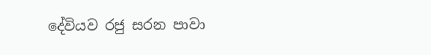දේවියව රජු සරන පාවා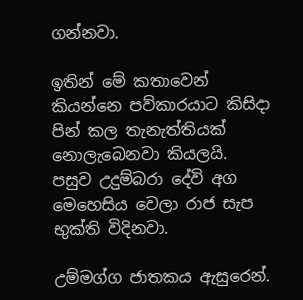ගන්නවා.

ඉතින් මේ කතාවෙන් කියන්නෙ පව්කාරයාට කිසිදා පින් කල තැනැත්තියක් නොලැබෙනවා කියලයි.
පසුව උදුම්බරා දේවි අග මෙහෙසිය වෙලා රාජ සැප භුක්ති විදිනවා.

උම්මග්ග ජාතකය ඇසුරෙන්.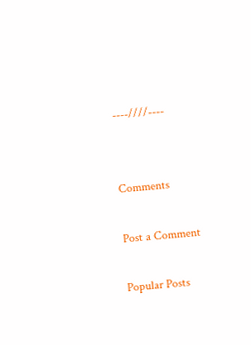----////----


Comments

Post a Comment

Popular Posts